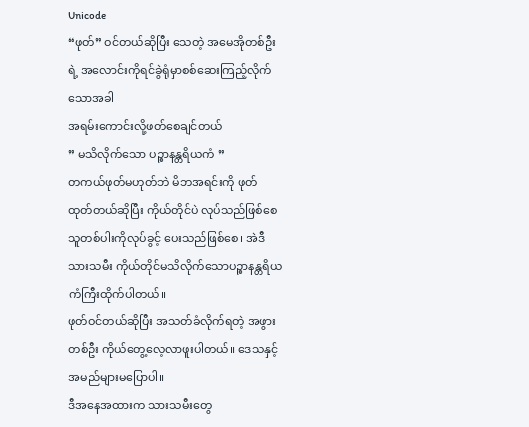Unicode
“ဖုတ်” ဝင်တယ်ဆိုပြီး သေတဲ့ အမေအိုတစ်ဦးရဲ့ အလောင်းကိုရင်ခွဲရုံမှာစစ်ဆေးကြည့်လိုက်သောအခါ
အရမ်းကောင်းလို့ဖတ်စေချင်တယ်
” မသိလိုက်သော ပဉ္စာနန္တရိယကံ ”
တကယ်ဖုတ်မဟုတ်ဘဲ မိဘအရင်းကို ဖုတ်ထုတ်တယ်ဆိုပြီး ကိုယ်တိုင်ပဲ လုပ်သည်ဖြစ်စေသူတစ်ပါးကိုလုပ်ခွင့် ပေးသည်ဖြစ်စေ၊ အဲဒီသားသမီး ကိုယ်တိုင်မသိလိုက်သောပဉ္စာနန္တရိယကံကြီးထိုက်ပါတယ်။
ဖုတ်ဝင်တယ်ဆိုပြီး အသတ်ခံလိုက်ရတဲ့ အဖွားတစ်ဦး ကိုယ်တွေ့လေ့လာဖူးပါတယ်။ ဒေသနှင့်အမည်များမပြောပါ။
ဒီအနေအထားက သားသမီးတွေ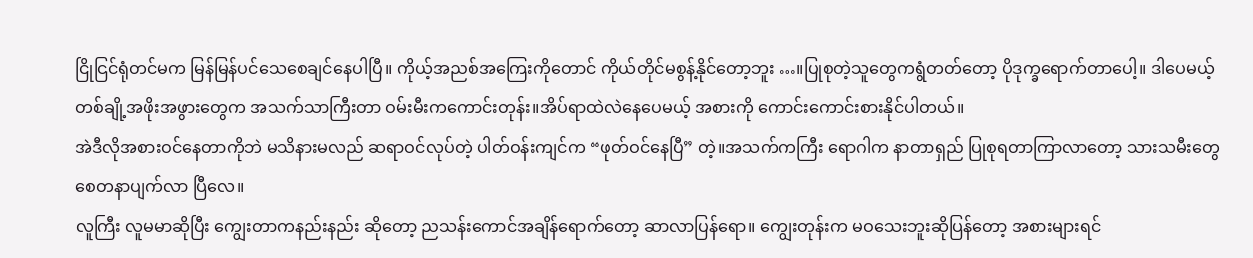ငြိုငြင်ရုံတင်မက မြန်မြန်ပင်သေစေချင်နေပါပြီ။ ကိုယ့်အညစ်အကြေးကိုတောင် ကိုယ်တိုင်မစွန့်နိုင်တော့ဘူး …။ပြုစုတဲ့သူတွေကရွံတတ်တော့ ပိုဒုက္ခရောက်တာပေါ့။ ဒါပေမယ့် တစ်ချို့အဖိုးအဖွားတွေက အသက်သာကြီးတာ ဝမ်းမီးကကောင်းတုန်း။အိပ်ရာထဲလဲနေပေမယ့် အစားကို ကောင်းကောင်းစားနိုင်ပါတယ်။
အဲဒီလိုအစားဝင်နေတာကိုဘဲ မသိနားမလည် ဆရာဝင်လုပ်တဲ့ ပါတ်ဝန်းကျင်က “ဖုတ်ဝင်နေပြီ” တဲ့။အသက်ကကြီး ရောဂါက နာတာရှည် ပြုစုရတာကြာလာတော့ သားသမီးတွေ စေတနာပျက်လာ ပြီလေ။
လူကြီး လူမမာဆိုပြီး ကျွေးတာကနည်းနည်း ဆိုတော့ ညသန်းကောင်အချိန်ရောက်တော့ ဆာလာပြန်ရော။ ကျွေးတုန်းက မဝသေးဘူးဆိုပြန်တော့ အစားများရင်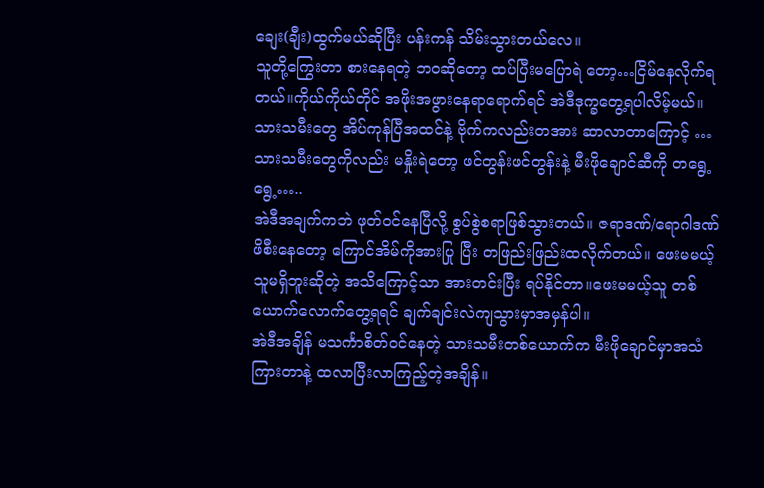ချေး(ချီး)ထွက်မယ်ဆိုပြီး ပန်းကန် သိမ်းသွားတယ်လေ။
သူတို့ကြွေးတာ စားနေရတဲ့ ဘဝဆိုတော့ ထပ်ပြီးမပြောရဲ တော့…ငြိမ်နေလိုက်ရတယ်။ကိုယ်ကိုယ်တိုင် အဖိုးအဖွားနေရာရောက်ရင် အဲဒီဒုက္ခတွေ့ရပါလိမ့်မယ်။ သားသမီးတွေ အိပ်ကုန်ပြီအထင်နဲ့ ဗိုက်ကလည်းတအား ဆာလာတာကြောင့် …သားသမီးတွေကိုလည်း မနှိုးရဲတော့ ဖင်တွန်းဖင်တွန်းနဲ့ မီးဖိုချောင်ဆီကို တရွေ့ရွေ့…..
အဲဒီအချက်ကဘဲ ဖုတ်ဝင်နေပြီလို့ စွပ်စွဲစရာဖြစ်သွားတယ်။ ဇရာဒဏ်/ရောဂါဒဏ်ဖိစီးနေတော့ ကြောင်အိမ်ကိုအားပြု ပြီး တဖြည်းဖြည်းထလိုက်တယ်။ ဖေးမမယ့်သူမရှိဘူးဆိုတဲ့ အသိကြောင့်သာ အားတင်းပြီး ရပ်နိုင်တာ။ဖေးမမယ့်သူ တစ်ယောက်လောက်တွေ့ရရင် ချက်ချင်းလဲကျသွားမှာအမှန်ပါ။
အဲဒီအချိန် မသင်္ကာစိတ်ဝင်နေတဲ့ သားသမီးတစ်ယောက်က မီးဖိုချောင်မှာအသံကြားတာနဲ့ ထလာပြီးလာကြည့်တဲ့အချိန်။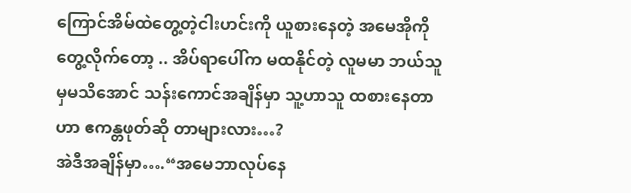ကြောင်အိမ်ထဲတွေ့တဲ့ငါးဟင်းကို ယူစားနေတဲ့ အမေအိုကိုတွေ့လိုက်တော့ .. အိပ်ရာပေါ်က မထနိုင်တဲ့ လူမမာ ဘယ်သူမှမသိအောင် သန်းကောင်အချိန်မှာ သူ့ဟာသူ ထစားနေတာဟာ ဧကန္တဖုတ်ဆို တာများလား…?
အဲဒီအချိန်မှာ….“အမေဘာလုပ်နေ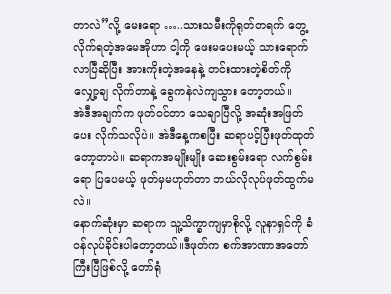တာလဲ”လို့ မေးရော …..သားသမီးကိုရုတ်တရက် တွေ့လိုက်ရတဲ့အမေအိုဟာ ငါ့ကို ဖေးမပေးမယ့် သားရောက်လာပြီဆိုပြီး အားကိုးတဲ့အနေနဲ့ တင်းထားတဲ့စိတ်ကို လျှော့ချ လိုက်တာနဲ့ ခွေကနဲလဲကျသွား တော့တယ်။
အဲဒီအချက်က ဖုတ်ဝင်တာ သေချာပြီလို့ အဆုံးအဖြတ်ပေး လိုက်သလိုပဲ။ အဲဒီနေ့ကစပြီး ဆရာပင့်ပြီးဖုတ်ထုတ်တော့တာပဲ။ ဆရာကအမျိုးမျိုး ဆေးစွမ်းရော လက်စွမ်းရော ပြပေမယ့် ဖုတ်မှမဟုတ်တာ ဘယ်လိုလုပ်ဖုတ်ထွက်မလဲ။
နောက်ဆုံးမှာ ဆရာက သူ့သိက္ခာကျမှာစိုလို့ လူနာရှင်ကို ခံဝန်လုပ်ခိုင်းပါတော့တယ်။ဒီဖုတ်က စက်အာဏာအတော်ကြီးပြီဖြစ်လို့ တော်ရုံ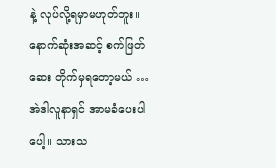နဲ့ လုပ်လို့ရမှာမဟုတ်ဘူး။ နောက်ဆုံးအဆင့် စက်ဖြတ်ဆေး တိုက်မှရတော့မယ် …
အဲဒါလူနာရှင် အာမခံပေးပါပေါ့။ သားသ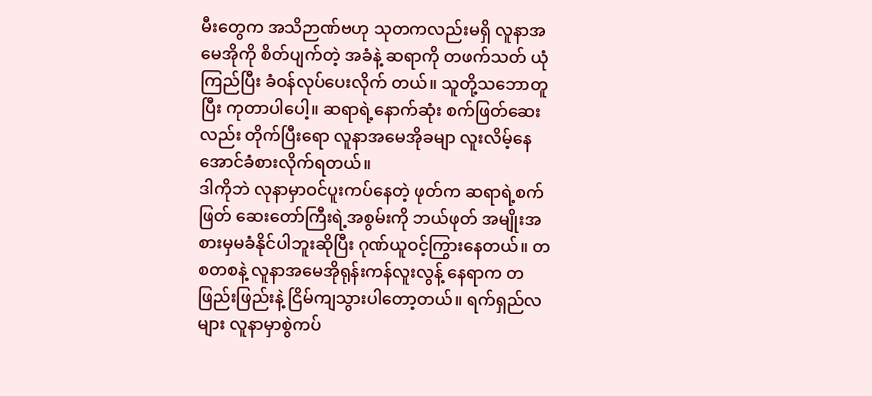မီးတွေက အသိဉာဏ်ဗဟု သုတကလည်းမရှိ လူနာအမေအိုကို စိတ်ပျက်တဲ့ အခံနဲ့ ဆရာကို တဖက်သတ် ယုံကြည်ပြီး ခံဝန်လုပ်ပေးလိုက် တယ်။ သူတို့သဘောတူပြီး ကုတာပါပေါ့။ ဆရာရဲ့နောက်ဆုံး စက်ဖြတ်ဆေးလည်း တိုက်ပြီးရော လူနာအမေအိုခမျာ လူးလိမ့်နေအောင်ခံစားလိုက်ရတယ်။
ဒါကိုဘဲ လုနာမှာဝင်ပူးကပ်နေတဲ့ ဖုတ်က ဆရာရဲ့စက်ဖြတ် ဆေးတော်ကြီးရဲ့အစွမ်းကို ဘယ်ဖုတ် အမျိုးအစားမှမခံနိုင်ပါဘူးဆိုပြီး ဂုဏ်ယူဝင့်ကြွားနေတယ်။ တစတစနဲ့ လူနာအမေအိုရုန်းကန်လူးလွန့် နေရာက တဖြည်းဖြည်းနဲ့ ငြိမ်ကျသွားပါတော့တယ်။ ရက်ရှည်လများ လူနာမှာစွဲကပ်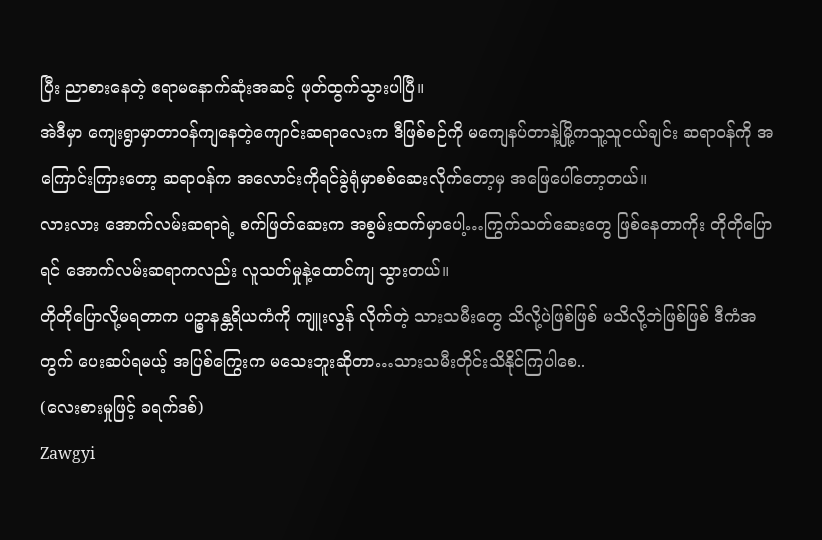ပြီး ညာစားနေတဲ့ ဧရာမနောက်ဆုံးအဆင့် ဖုတ်ထွက်သွားပါပြီ။
အဲဒီမှာ ကျေးရွာမှာတာဝန်ကျနေတဲ့ကျောင်းဆရာလေးက ဒီဖြစ်စဉ်ကို မကျေနပ်တာနဲ့မြို့ကသူ့သူငယ်ချင်း ဆရာဝန်ကို အကြောင်းကြားတော့ ဆရာဝန်က အလောင်းကိုရင်ခွဲရုံမှာစစ်ဆေးလိုက်တော့မှ အဖြေပေါ်တော့တယ်။
လားလား အောက်လမ်းဆရာရဲ့ စက်ဖြတ်ဆေးက အစွမ်းထက်မှာပေါ့…ကြွက်သတ်ဆေးတွေ ဖြစ်နေတာကိုး တိုတိုပြောရင် အောက်လမ်းဆရာကလည်း လူသတ်မှုနဲ့ထောင်ကျ သွားတယ်။
တိုတိုပြောလို့မရတာက ပဉ္စာနန္တရိယကံကို ကျူးလွန် လိုက်တဲ့ သားသမီးတွေ သိလို့ပဲဖြစ်ဖြစ် မသိလို့ဘဲဖြစ်ဖြစ် ဒီကံအတွက် ပေးဆပ်ရမယ့် အပြစ်ကြွေးက မသေးဘူးဆိုတာ…သားသမီးတိုင်းသိနိုင်ကြပါစေ..
(လေးစားမှုဖြင့် ခရက်ဒစ်)
Zawgyi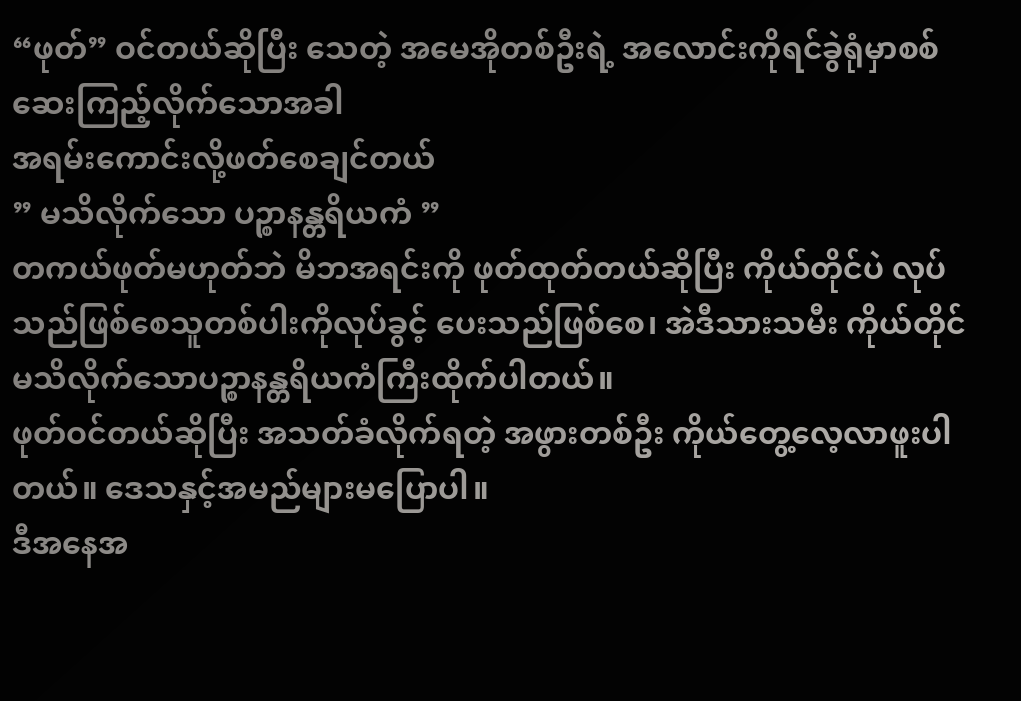“ဖုတ်” ဝင်တယ်ဆိုပြီး သေတဲ့ အမေအိုတစ်ဦးရဲ့ အလောင်းကိုရင်ခွဲရုံမှာစစ်ဆေးကြည့်လိုက်သောအခါ
အရမ်းကောင်းလို့ဖတ်စေချင်တယ်
” မသိလိုက်သော ပဉ္စာနန္တရိယကံ ”
တကယ်ဖုတ်မဟုတ်ဘဲ မိဘအရင်းကို ဖုတ်ထုတ်တယ်ဆိုပြီး ကိုယ်တိုင်ပဲ လုပ်သည်ဖြစ်စေသူတစ်ပါးကိုလုပ်ခွင့် ပေးသည်ဖြစ်စေ၊ အဲဒီသားသမီး ကိုယ်တိုင်မသိလိုက်သောပဉ္စာနန္တရိယကံကြီးထိုက်ပါတယ်။
ဖုတ်ဝင်တယ်ဆိုပြီး အသတ်ခံလိုက်ရတဲ့ အဖွားတစ်ဦး ကိုယ်တွေ့လေ့လာဖူးပါတယ်။ ဒေသနှင့်အမည်များမပြောပါ။
ဒီအနေအ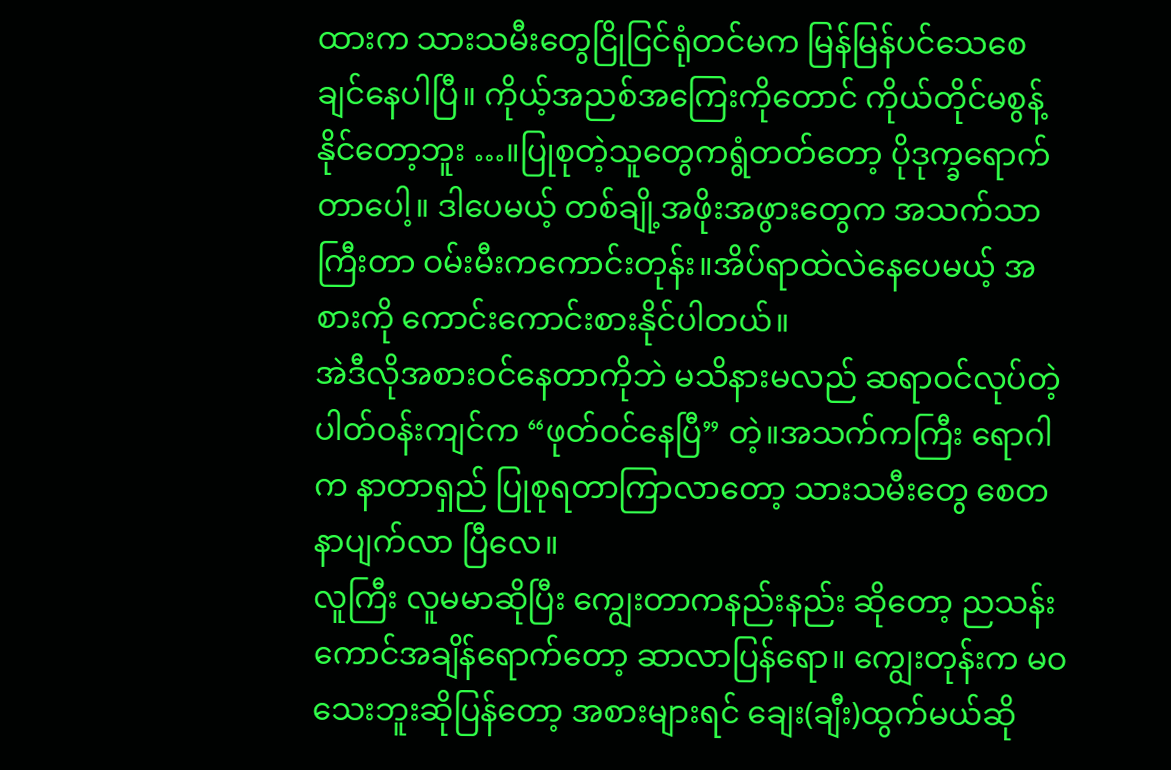ထားက သားသမီးတွေငြိုငြင်ရုံတင်မက မြန်မြန်ပင်သေစေချင်နေပါပြီ။ ကိုယ့်အညစ်အကြေးကိုတောင် ကိုယ်တိုင်မစွန့်နိုင်တော့ဘူး …။ပြုစုတဲ့သူတွေကရွံတတ်တော့ ပိုဒုက္ခရောက်တာပေါ့။ ဒါပေမယ့် တစ်ချို့အဖိုးအဖွားတွေက အသက်သာကြီးတာ ဝမ်းမီးကကောင်းတုန်း။အိပ်ရာထဲလဲနေပေမယ့် အစားကို ကောင်းကောင်းစားနိုင်ပါတယ်။
အဲဒီလိုအစားဝင်နေတာကိုဘဲ မသိနားမလည် ဆရာဝင်လုပ်တဲ့ ပါတ်ဝန်းကျင်က “ဖုတ်ဝင်နေပြီ” တဲ့။အသက်ကကြီး ရောဂါက နာတာရှည် ပြုစုရတာကြာလာတော့ သားသမီးတွေ စေတနာပျက်လာ ပြီလေ။
လူကြီး လူမမာဆိုပြီး ကျွေးတာကနည်းနည်း ဆိုတော့ ညသန်းကောင်အချိန်ရောက်တော့ ဆာလာပြန်ရော။ ကျွေးတုန်းက မဝသေးဘူးဆိုပြန်တော့ အစားများရင် ချေး(ချီး)ထွက်မယ်ဆို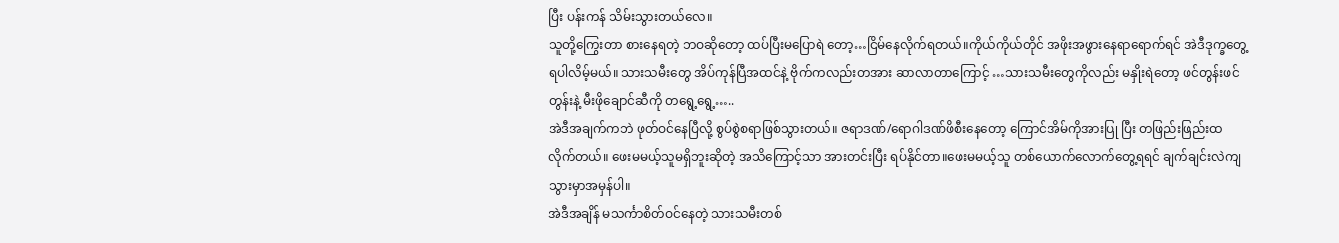ပြီး ပန်းကန် သိမ်းသွားတယ်လေ။
သူတို့ကြွေးတာ စားနေရတဲ့ ဘဝဆိုတော့ ထပ်ပြီးမပြောရဲ တော့…ငြိမ်နေလိုက်ရတယ်။ကိုယ်ကိုယ်တိုင် အဖိုးအဖွားနေရာရောက်ရင် အဲဒီဒုက္ခတွေ့ရပါလိမ့်မယ်။ သားသမီးတွေ အိပ်ကုန်ပြီအထင်နဲ့ ဗိုက်ကလည်းတအား ဆာလာတာကြောင့် …သားသမီးတွေကိုလည်း မနှိုးရဲတော့ ဖင်တွန်းဖင်တွန်းနဲ့ မီးဖိုချောင်ဆီကို တရွေ့ရွေ့…..
အဲဒီအချက်ကဘဲ ဖုတ်ဝင်နေပြီလို့ စွပ်စွဲစရာဖြစ်သွားတယ်။ ဇရာဒဏ်/ရောဂါဒဏ်ဖိစီးနေတော့ ကြောင်အိမ်ကိုအားပြု ပြီး တဖြည်းဖြည်းထလိုက်တယ်။ ဖေးမမယ့်သူမရှိဘူးဆိုတဲ့ အသိကြောင့်သာ အားတင်းပြီး ရပ်နိုင်တာ။ဖေးမမယ့်သူ တစ်ယောက်လောက်တွေ့ရရင် ချက်ချင်းလဲကျသွားမှာအမှန်ပါ။
အဲဒီအချိန် မသင်္ကာစိတ်ဝင်နေတဲ့ သားသမီးတစ်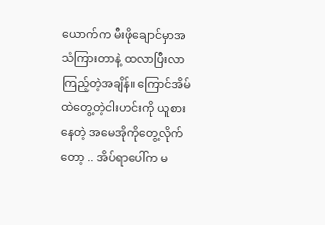ယောက်က မီးဖိုချောင်မှာအသံကြားတာနဲ့ ထလာပြီးလာကြည့်တဲ့အချိန်။ ကြောင်အိမ်ထဲတွေ့တဲ့ငါးဟင်းကို ယူစားနေတဲ့ အမေအိုကိုတွေ့လိုက်တော့ .. အိပ်ရာပေါ်က မ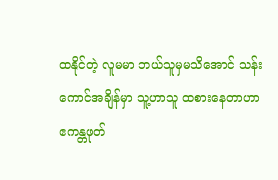ထနိုင်တဲ့ လူမမာ ဘယ်သူမှမသိအောင် သန်းကောင်အချိန်မှာ သူ့ဟာသူ ထစားနေတာဟာ ဧကန္တဖုတ်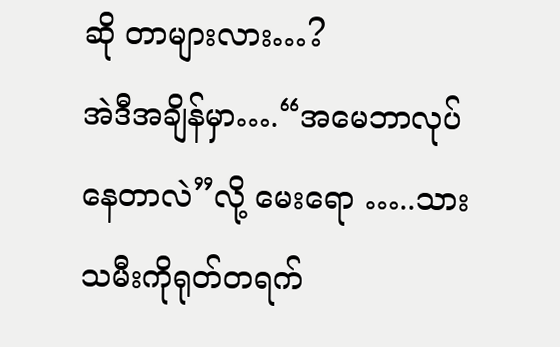ဆို တာများလား…?
အဲဒီအချိန်မှာ….“အမေဘာလုပ်နေတာလဲ”လို့ မေးရော …..သားသမီးကိုရုတ်တရက်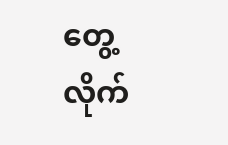တွေ့လိုက်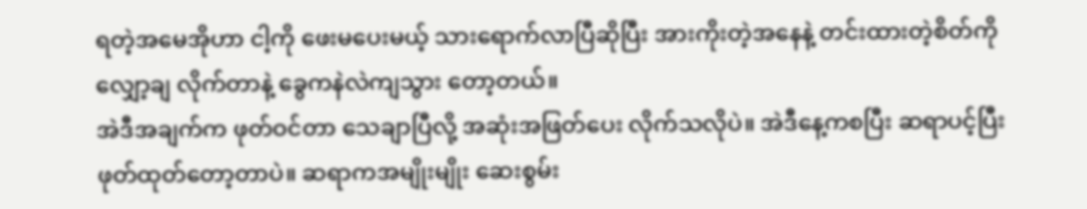ရတဲ့အမေအိုဟာ ငါ့ကို ဖေးမပေးမယ့် သားရောက်လာပြီဆိုပြီး အားကိုးတဲ့အနေနဲ့ တင်းထားတဲ့စိတ်ကို လျှော့ချ လိုက်တာနဲ့ ခွေကနဲလဲကျသွား တော့တယ်။
အဲဒီအချက်က ဖုတ်ဝင်တာ သေချာပြီလို့ အဆုံးအဖြတ်ပေး လိုက်သလိုပဲ။ အဲဒီနေ့ကစပြီး ဆရာပင့်ပြီးဖုတ်ထုတ်တော့တာပဲ။ ဆရာကအမျိုးမျိုး ဆေးစွမ်း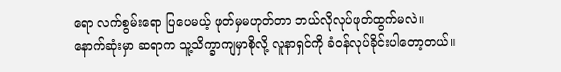ရော လက်စွမ်းရော ပြပေမယ့် ဖုတ်မှမဟုတ်တာ ဘယ်လိုလုပ်ဖုတ်ထွက်မလဲ။
နောက်ဆုံးမှာ ဆရာက သူ့သိက္ခာကျမှာစိုလို့ လူနာရှင်ကို ခံဝန်လုပ်ခိုင်းပါတော့တယ်။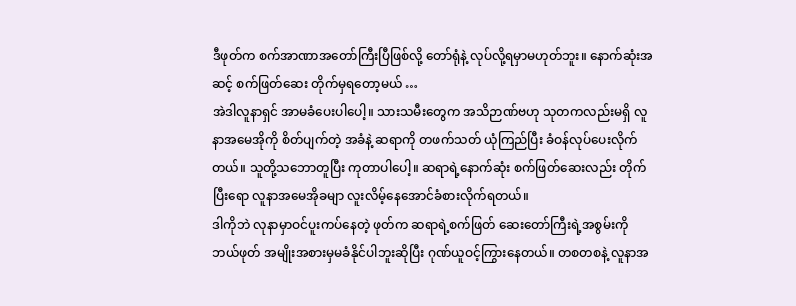ဒီဖုတ်က စက်အာဏာအတော်ကြီးပြီဖြစ်လို့ တော်ရုံနဲ့ လုပ်လို့ရမှာမဟုတ်ဘူး။ နောက်ဆုံးအဆင့် စက်ဖြတ်ဆေး တိုက်မှရတော့မယ် …
အဲဒါလူနာရှင် အာမခံပေးပါပေါ့။ သားသမီးတွေက အသိဉာဏ်ဗဟု သုတကလည်းမရှိ လူနာအမေအိုကို စိတ်ပျက်တဲ့ အခံနဲ့ ဆရာကို တဖက်သတ် ယုံကြည်ပြီး ခံဝန်လုပ်ပေးလိုက် တယ်။ သူတို့သဘောတူပြီး ကုတာပါပေါ့။ ဆရာရဲ့နောက်ဆုံး စက်ဖြတ်ဆေးလည်း တိုက်ပြီးရော လူနာအမေအိုခမျာ လူးလိမ့်နေအောင်ခံစားလိုက်ရတယ်။
ဒါကိုဘဲ လုနာမှာဝင်ပူးကပ်နေတဲ့ ဖုတ်က ဆရာရဲ့စက်ဖြတ် ဆေးတော်ကြီးရဲ့အစွမ်းကို ဘယ်ဖုတ် အမျိုးအစားမှမခံနိုင်ပါဘူးဆိုပြီး ဂုဏ်ယူဝင့်ကြွားနေတယ်။ တစတစနဲ့ လူနာအ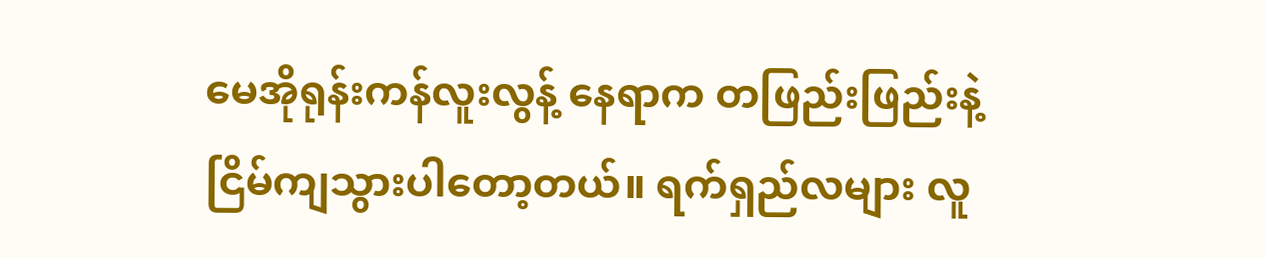မေအိုရုန်းကန်လူးလွန့် နေရာက တဖြည်းဖြည်းနဲ့ ငြိမ်ကျသွားပါတော့တယ်။ ရက်ရှည်လများ လူ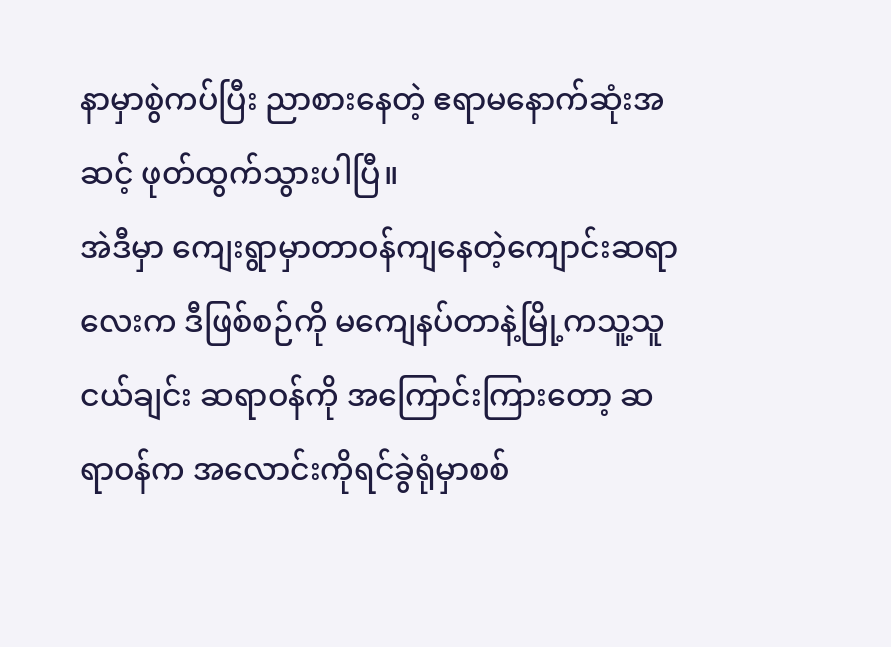နာမှာစွဲကပ်ပြီး ညာစားနေတဲ့ ဧရာမနောက်ဆုံးအဆင့် ဖုတ်ထွက်သွားပါပြီ။
အဲဒီမှာ ကျေးရွာမှာတာဝန်ကျနေတဲ့ကျောင်းဆရာလေးက ဒီဖြစ်စဉ်ကို မကျေနပ်တာနဲ့မြို့ကသူ့သူငယ်ချင်း ဆရာဝန်ကို အကြောင်းကြားတော့ ဆရာဝန်က အလောင်းကိုရင်ခွဲရုံမှာစစ်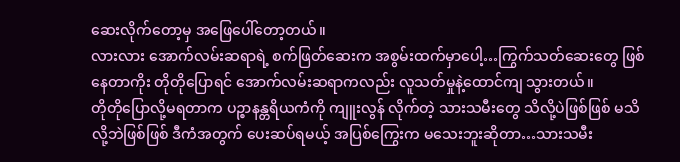ဆေးလိုက်တော့မှ အဖြေပေါ်တော့တယ်။
လားလား အောက်လမ်းဆရာရဲ့ စက်ဖြတ်ဆေးက အစွမ်းထက်မှာပေါ့…ကြွက်သတ်ဆေးတွေ ဖြစ်နေတာကိုး တိုတိုပြောရင် အောက်လမ်းဆရာကလည်း လူသတ်မှုနဲ့ထောင်ကျ သွားတယ်။
တိုတိုပြောလို့မရတာက ပဉ္စာနန္တရိယကံကို ကျူးလွန် လိုက်တဲ့ သားသမီးတွေ သိလို့ပဲဖြစ်ဖြစ် မသိလို့ဘဲဖြစ်ဖြစ် ဒီကံအတွက် ပေးဆပ်ရမယ့် အပြစ်ကြွေးက မသေးဘူးဆိုတာ…သားသမီး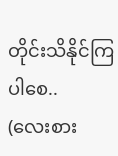တိုင်းသိနိုင်ကြပါစေ..
(လေးစား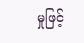မှုဖြင့်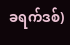ခရက်ဒစ်)